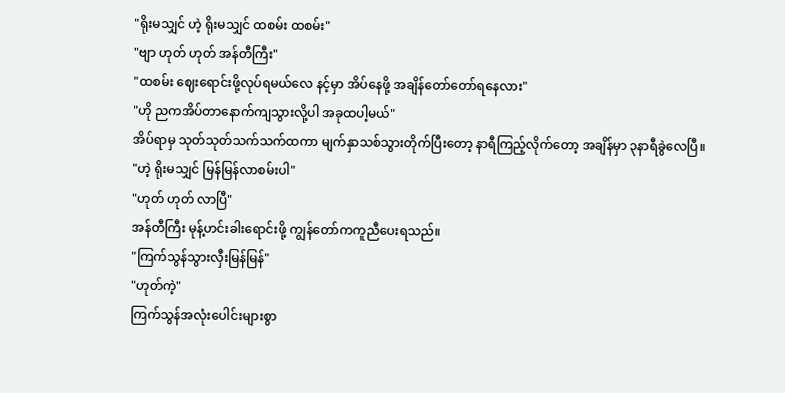"ရိုးမသျှင် ဟဲ့ ရိုးမသျှင် ထစမ်း ထစမ်း"
"ဗျာ ဟုတ် ဟုတ် အန်တီကြီး"
"ထစမ်း ဈေးရောင်းဖို့လုပ်ရမယ်လေ နင့်မှာ အိပ်နေဖို့ အချိန်တော်တော်ရနေလား"
"ဟို ညကအိပ်တာနောက်ကျသွားလို့ပါ အခုထပါ့မယ်"
အိပ်ရာမှ သုတ်သုတ်သက်သက်ထကာ မျက်နှာသစ်သွားတိုက်ပြီးတော့ နာရီကြည့်လိုက်တော့ အချိန်မှာ ၃နာရီခွဲလေပြီ။
"ဟဲ့ ရိုးမသျှင် မြန်မြန်လာစမ်းပါ"
"ဟုတ် ဟုတ် လာပြီ"
အန်တီကြီး မုန့်ဟင်းခါးရောင်းဖို့ ကျွန်တော်ကကူညီပေးရသည်။
"ကြက်သွန်သွားလှီးမြန်မြန်"
"ဟုတ်ကဲ့"
ကြက်သွန်အလုံးပေါင်းများစွာ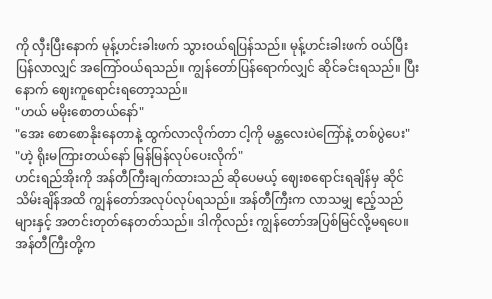ကို လှီးပြီးနောက် မုန့်ဟင်းခါးဖက် သွားဝယ်ရပြန်သည်။ မုန့်ဟင်းခါးဖက် ဝယ်ပြီး ပြန်လာလျှင် အကြော်ဝယ်ရသည်။ ကျွန်တော်ပြန်ရောက်လျှင် ဆိုင်ခင်းရသည်။ ပြီးနောက် ဈေးကူရောင်းရတော့သည်။
"ဟယ် မမိုးစောတယ်နော်"
"အေး စောစောနိုးနေတာနဲ့ ထွက်လာလိုက်တာ ငါ့ကို မန္တလေးပဲကြော်နဲ့ တစ်ပွဲပေး"
"ဟဲ့ ရိုးမကြားတယ်နော် မြန်မြန်လုပ်ပေးလိုက်"
ဟင်းရည်အိုးကို အန်တီကြီးချက်ထားသည် ဆိုပေမယ့် ဈေးစရောင်းရချိန်မှ ဆိုင်သိမ်းချိန်အထိ ကျွန်တော်အလုပ်လုပ်ရသည်။ အန်တီကြီးက လာသမျှ ဧည့်သည်များနှင့် အတင်းတုတ်နေတတ်သည်။ ဒါကိုလည်း ကျွန်တော်အပြစ်မြင်လို့မရပေ။ အန်တီကြီးတို့က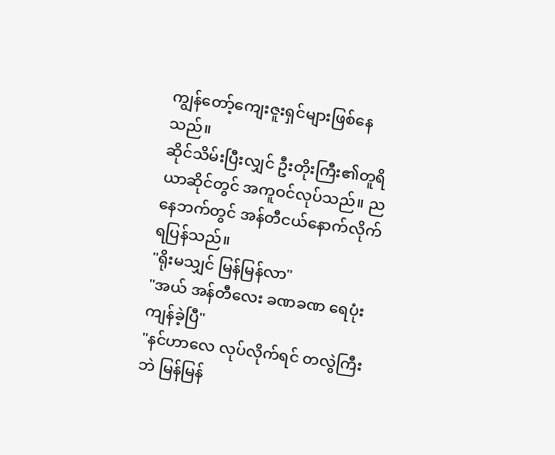ကျွန်တော့်ကျေးဇူးရှင်များဖြစ်နေသည်။
ဆိုင်သိမ်းပြီးလျှင် ဦးတိုးကြီး၏တူရိယာဆိုင်တွင် အကူဝင်လုပ်သည်။ ညနေဘက်တွင် အန်တီငယ်နောက်လိုက်ရပြန်သည်။
"ရိုးမသျှင် မြန်မြန်လာ"
"အယ် အန်တီလေး ခဏခဏ ရေပုံးကျန်ခဲ့ပြီ"
"နင်ဟာလေ လုပ်လိုက်ရင် တလွဲကြီးဘဲ မြန်မြန်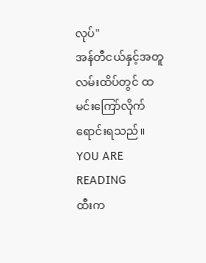လုပ်"
အန်တီငယ်နှင့်အတူ လမ်းထိပ်တွင် ထမင်းကြော်လိုက်ရောင်းရသည်။
YOU ARE READING
ထီးက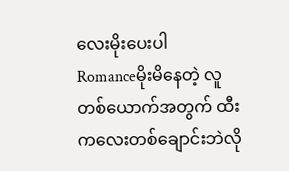လေးမိုးပေးပါ
Romanceမိုးမိနေတဲ့ လူတစ်ယောက်အတွက် ထီးကလေးတစ်ချောင်းဘဲလို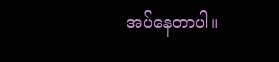အပ်နေတာပါ။